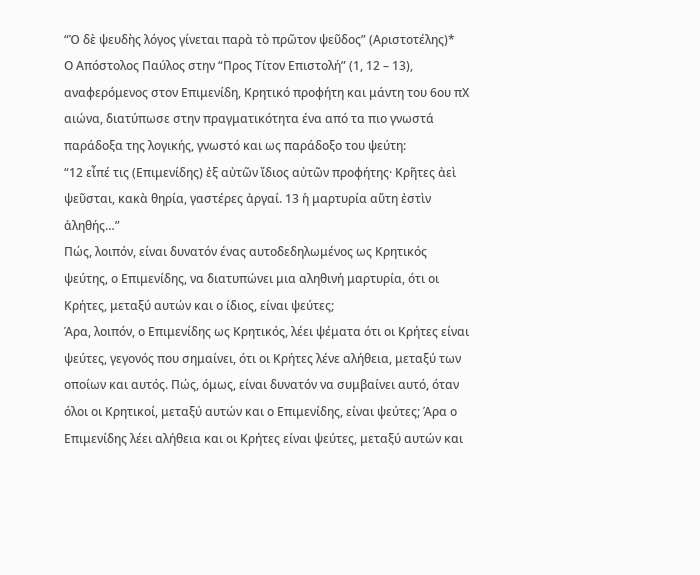“Ὁ δὲ ψευδὴς λόγος γίνεται παρὰ τὸ πρῶτον ψεῦδος” (Αριστοτέλης)*
Ο Απόστολος Παύλος στην “Προς Τίτον Επιστολή” (1, 12 – 13), αναφερόμενος στον Επιμενίδη, Κρητικό προφήτη και μάντη του 6ου πΧ αιώνα, διατύπωσε στην πραγματικότητα ένα από τα πιο γνωστά παράδοξα της λογικής, γνωστό και ως παράδοξο του ψεύτη:
“12 εἶπέ τις (Επιμενίδης) ἐξ αὐτῶν ἴδιος αὐτῶν προφήτης· Κρῆτες ἀεὶ ψεῦσται, κακὰ θηρία, γαστέρες ἀργαί. 13 ἡ μαρτυρία αὕτη ἐστὶν ἀληθής…”
Πώς, λοιπόν, είναι δυνατόν ένας αυτοδεδηλωμένος ως Κρητικός ψεύτης, ο Επιμενίδης, να διατυπώνει μια αληθινή μαρτυρία, ότι οι Κρήτες, μεταξύ αυτών και ο ίδιος, είναι ψεύτες;
Άρα, λοιπόν, ο Επιμενίδης ως Κρητικός, λέει ψέματα ότι οι Κρήτες είναι ψεύτες, γεγονός που σημαίνει, ότι οι Κρήτες λένε αλήθεια, μεταξύ των οποίων και αυτός. Πώς, όμως, είναι δυνατόν να συμβαίνει αυτό, όταν όλοι οι Κρητικοί, μεταξύ αυτών και ο Επιμενίδης, είναι ψεύτες; Άρα ο Επιμενίδης λέει αλήθεια και οι Κρήτες είναι ψεύτες, μεταξύ αυτών και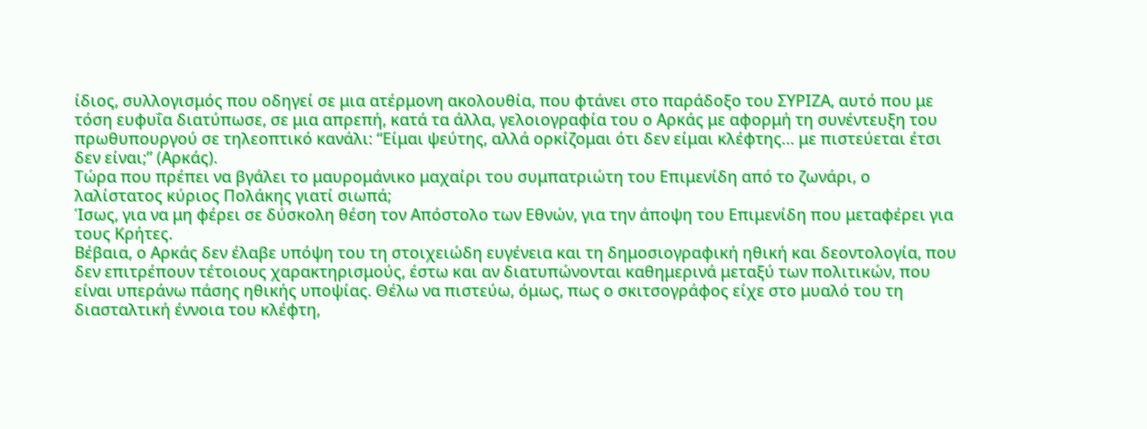ίδιος, συλλογισμός που οδηγεί σε μια ατέρμονη ακολουθία, που φτάνει στο παράδοξο του ΣΥΡΙΖΑ, αυτό που με τόση ευφυΐα διατύπωσε, σε μια απρεπή, κατά τα άλλα, γελοιογραφία του ο Αρκάς με αφορμή τη συνέντευξη του πρωθυπουργού σε τηλεοπτικό κανάλι: “Είμαι ψεύτης, αλλά ορκίζομαι ότι δεν είμαι κλέφτης… με πιστεύεται έτσι δεν είναι;” (Αρκάς).
Τώρα που πρέπει να βγάλει το μαυρομάνικο μαχαίρι του συμπατριώτη του Επιμενίδη από το ζωνάρι, ο λαλίστατος κύριος Πολάκης γιατί σιωπά;
Ίσως, για να μη φέρει σε δύσκολη θέση τον Απόστολο των Εθνών, για την άποψη του Επιμενίδη που μεταφέρει για τους Κρήτες.
Βέβαια, ο Αρκάς δεν έλαβε υπόψη του τη στοιχειώδη ευγένεια και τη δημοσιογραφική ηθική και δεοντολογία, που δεν επιτρέπουν τέτοιους χαρακτηρισμούς, έστω και αν διατυπώνονται καθημερινά μεταξύ των πολιτικών, που είναι υπεράνω πάσης ηθικής υποψίας. Θέλω να πιστεύω, όμως, πως ο σκιτσογράφος είχε στο μυαλό του τη διασταλτική έννοια του κλέφτη,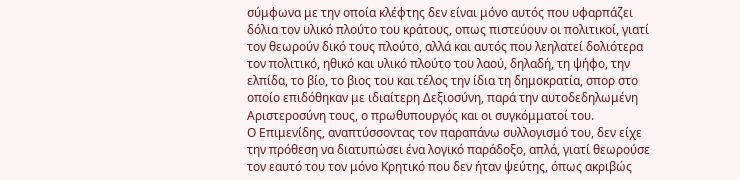σύμφωνα με την οποία κλέφτης δεν είναι μόνο αυτός που υφαρπάζει δόλια τον υλικό πλούτο του κράτους, οπως πιστεύουν οι πολιτικοί, γιατί τον θεωρούν δικό τους πλούτο, αλλά και αυτός που λεηλατεί δολιότερα τον πολιτικό, ηθικό και υλικό πλούτο του λαού, δηλαδή, τη ψήφο, την ελπίδα, το βίο, το βιος του και τέλος την ίδια τη δημοκρατία, σπορ στο οποίο επιδόθηκαν με ιδιαίτερη Δεξιοσύνη, παρά την αυτοδεδηλωμένη Αριστεροσύνη τους, ο πρωθυπουργός και οι συγκόμματοί του.
Ο Επιμενίδης, αναπτύσσοντας τον παραπάνω συλλογισμό του, δεν είχε την πρόθεση να διατυπώσει ένα λογικό παράδοξο, απλά, γιατί θεωρούσε τον εαυτό του τον μόνο Κρητικό που δεν ήταν ψεύτης, όπως ακριβώς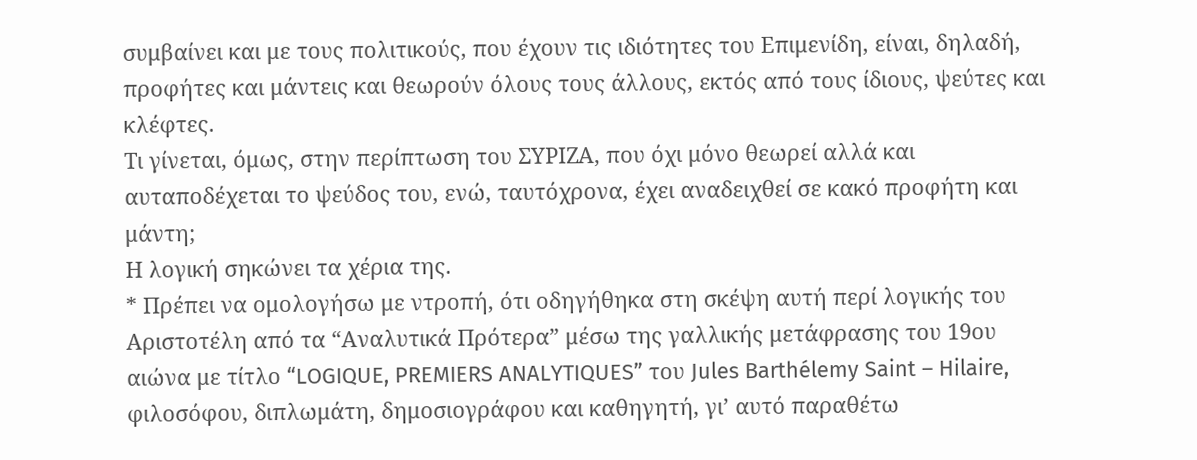συμβαίνει και με τους πολιτικούς, που έχουν τις ιδιότητες του Επιμενίδη, είναι, δηλαδή, προφήτες και μάντεις και θεωρούν όλους τους άλλους, εκτός από τους ίδιους, ψεύτες και κλέφτες.
Τι γίνεται, όμως, στην περίπτωση του ΣΥΡΙΖΑ, που όχι μόνο θεωρεί αλλά και αυταποδέχεται το ψεύδος του, ενώ, ταυτόχρονα, έχει αναδειχθεί σε κακό προφήτη και μάντη;
Η λογική σηκώνει τα χέρια της.
* Πρέπει να ομολογήσω με ντροπή, ότι οδηγήθηκα στη σκέψη αυτή περί λογικής του Αριστοτέλη από τα “Αναλυτικά Πρότερα” μέσω της γαλλικής μετάφρασης του 19ου αιώνα με τίτλο “LOGIQUE, PREMIERS ANALYTIQUES” του Jules Barthélemy Saint – Hilaire, φιλοσόφου, διπλωμάτη, δημοσιογράφου και καθηγητή, γι’ αυτό παραθέτω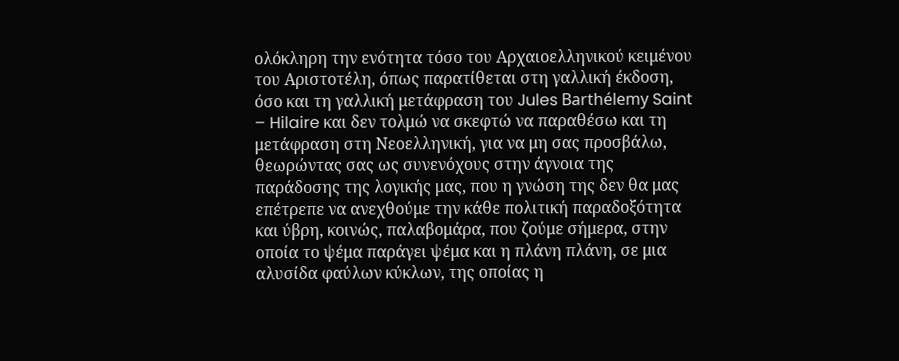ολόκληρη την ενότητα τόσο του Αρχαιοελληνικού κειμένου του Αριστοτέλη, όπως παρατίθεται στη γαλλική έκδοση, όσο και τη γαλλική μετάφραση του Jules Barthélemy Saint – Hilaire και δεν τολμώ να σκεφτώ να παραθέσω και τη μετάφραση στη Νεοελληνική, για να μη σας προσβάλω, θεωρώντας σας ως συνενόχους στην άγνοια της παράδοσης της λογικής μας, που η γνώση της δεν θα μας επέτρεπε να ανεχθούμε την κάθε πολιτική παραδοξότητα και ύβρη, κοινώς, παλαβομάρα, που ζούμε σήμερα, στην οποία το ψέμα παράγει ψέμα και η πλάνη πλάνη, σε μια αλυσίδα φαύλων κύκλων, της οποίας η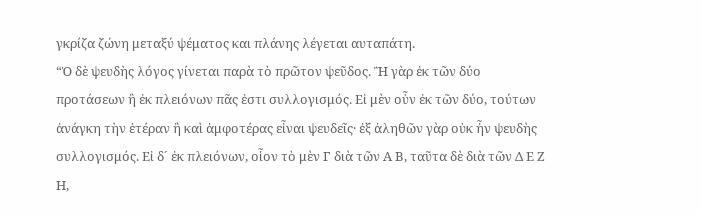γκρίζα ζώνη μεταξύ ψέματος και πλάνης λέγεται αυταπάτη.
“Ὁ δὲ ψευδὴς λόγος γίνεται παρὰ τὸ πρῶτον ψεῦδος. Ἢ γὰρ ἐκ τῶν δύο προτάσεων ἢ ἐκ πλειόνων πᾶς ἐστι συλλογισμός. Εἰ μὲν οὖν ἐκ τῶν δύο, τούτων ἀνάγκη τὴν ἑτέραν ἢ καὶ ἀμφοτέρας εἶναι ψευδεῖς· ἐξ ἀληθῶν γὰρ οὐκ ἦν ψευδὴς συλλογισμός. Εἰ δ´ ἐκ πλειόνων, οἷον τὸ μὲν Γ διὰ τῶν Α Β, ταῦτα δὲ διὰ τῶν Δ Ε Ζ Η,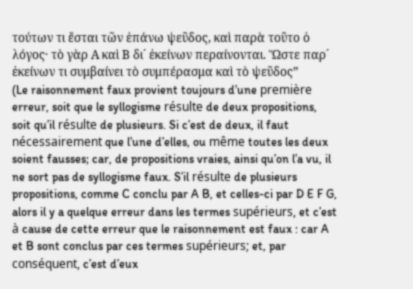τούτων τι ἔσται τῶν ἐπάνω ψεῦδος, καὶ παρὰ τοῦτο ὁ λόγος· τὸ γὰρ Α καὶ Β δι´ ἐκείνων περαίνονται. Ὥστε παρ´ ἐκείνων τι συμβαίνει τὸ συμπέρασμα καὶ τὸ ψεῦδος”
(Le raisonnement faux provient toujours d’une première erreur, soit que le syllogisme résulte de deux propositions, soit qu’il résulte de plusieurs. Si c’est de deux, il faut nécessairement que l’une d’elles, ou même toutes les deux soient fausses; car, de propositions vraies, ainsi qu’on l’a vu, il ne sort pas de syllogisme faux. S’il résulte de plusieurs propositions, comme C conclu par A B, et celles-ci par D E F G, alors il y a quelque erreur dans les termes supérieurs, et c’est à cause de cette erreur que le raisonnement est faux : car A et B sont conclus par ces termes supérieurs; et, par conséquent, c’est d’eux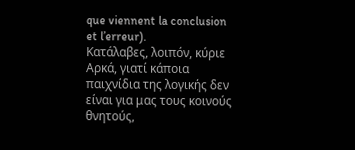que viennent la conclusion et l’erreur).
Κατάλαβες, λοιπόν, κύριε Αρκά, γιατί κάποια παιχνίδια της λογικής δεν είναι για μας τους κοινούς θνητούς,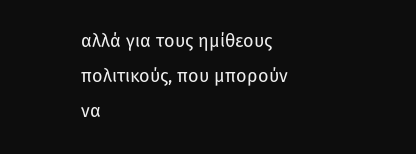αλλά για τους ημίθεους πολιτικούς, που μπορούν να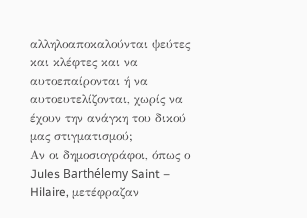αλληλοαποκαλούνται ψεύτες και κλέφτες και να αυτοεπαίρονται ή να αυτοευτελίζονται, χωρίς να έχουν την ανάγκη του δικού μας στιγματισμού;
Αν οι δημοσιογράφοι, όπως ο Jules Barthélemy Saint – Hilaire, μετέφραζαν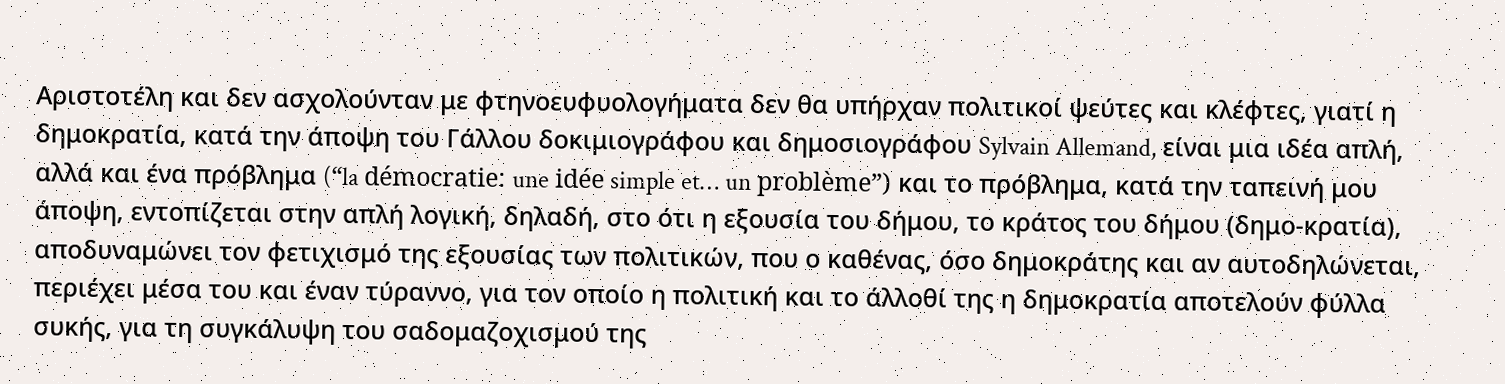Αριστοτέλη και δεν ασχολούνταν με φτηνοευφυολογήματα δεν θα υπήρχαν πολιτικοί ψεύτες και κλέφτες, γιατί η δημοκρατία, κατά την άποψη του Γάλλου δοκιμιογράφου και δημοσιογράφου Sylvain Allemand, είναι μια ιδέα απλή, αλλά και ένα πρόβλημα (“la démocratie: une idée simple et… un problème”) και το πρόβλημα, κατά την ταπεινή μου άποψη, εντοπίζεται στην απλή λογική, δηλαδή, στο ότι η εξουσία του δήμου, το κράτος του δήμου (δημο-κρατία), αποδυναμώνει τον φετιχισμό της εξουσίας των πολιτικών, που ο καθένας, όσο δημοκράτης και αν αυτοδηλώνεται, περιέχει μέσα του και έναν τύραννο, για τον οποίο η πολιτική και το άλλοθί της η δημοκρατία αποτελούν φύλλα συκής, για τη συγκάλυψη του σαδομαζοχισμού της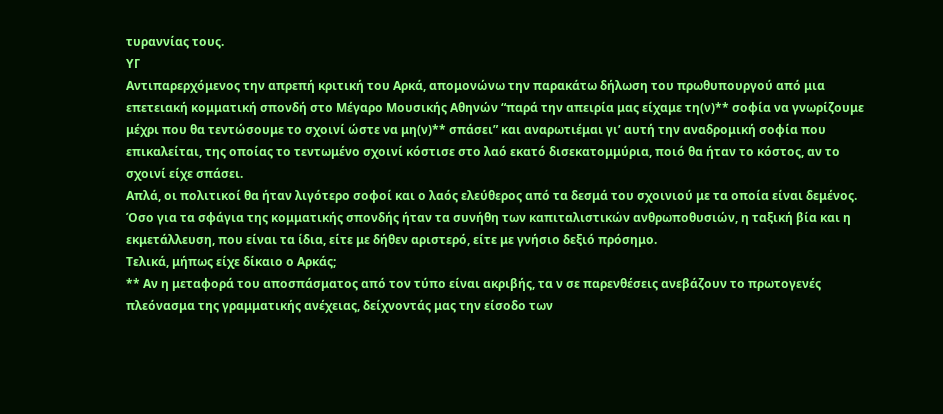τυραννίας τους.
ΥΓ
Αντιπαρερχόμενος την απρεπή κριτική του Αρκά, απομονώνω την παρακάτω δήλωση του πρωθυπουργού από μια επετειακή κομματική σπονδή στο Μέγαρο Μουσικής Αθηνών “παρά την απειρία μας είχαμε τη(ν)** σοφία να γνωρίζουμε μέχρι που θα τεντώσουμε το σχοινί ώστε να μη(ν)** σπάσει” και αναρωτιέμαι γι’ αυτή την αναδρομική σοφία που επικαλείται, της οποίας το τεντωμένο σχοινί κόστισε στο λαό εκατό δισεκατομμύρια, ποιό θα ήταν το κόστος, αν το σχοινί είχε σπάσει.
Απλά, οι πολιτικοί θα ήταν λιγότερο σοφοί και ο λαός ελεύθερος από τα δεσμά του σχοινιού με τα οποία είναι δεμένος.
Όσο για τα σφάγια της κομματικής σπονδής ήταν τα συνήθη των καπιταλιστικών ανθρωποθυσιών, η ταξική βία και η εκμετάλλευση, που είναι τα ίδια, είτε με δήθεν αριστερό, είτε με γνήσιο δεξιό πρόσημο.
Τελικά, μήπως είχε δίκαιο ο Αρκάς;
** Αν η μεταφορά του αποσπάσματος από τον τύπο είναι ακριβής, τα ν σε παρενθέσεις ανεβάζουν το πρωτογενές πλεόνασμα της γραμματικής ανέχειας, δείχνοντάς μας την είσοδο των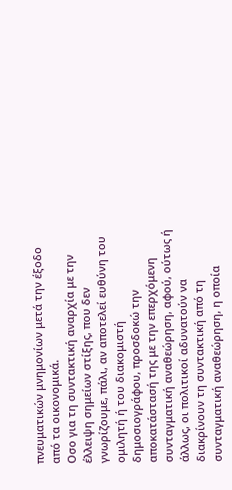πνευματικών μνημονίων μετά την έξοδο από τα οικονομικά.
Οσο για τη συντακτική αναρχία με την έλλειψη σημείων στίξης, που δεν γνωρίζουμε, πάλι, αν αποτελεί ευθύνη του ομιλητή ή του διακομιστή δημοσιογράφου, προσδοκώ την αποκατάστασή της με την επερχόμενη συνταγματική αναθεώρηση, αφού, ούτως ή άλλως, οι πολιτικοί αδυνατούν να διακρίνουν τη συντακτική από τη συνταγματική αναθεώρηση, η οποία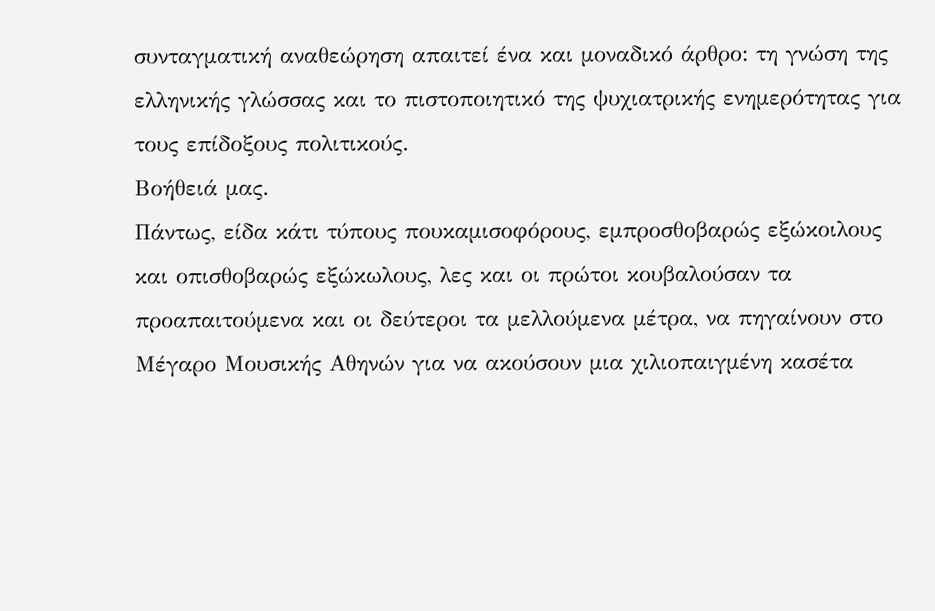συνταγματική αναθεώρηση απαιτεί ένα και μοναδικό άρθρο: τη γνώση της ελληνικής γλώσσας και το πιστοποιητικό της ψυχιατρικής ενημερότητας για τους επίδοξους πολιτικούς.
Βοήθειά μας.
Πάντως, είδα κάτι τύπους πουκαμισοφόρους, εμπροσθοβαρώς εξώκοιλους και οπισθοβαρώς εξώκωλους, λες και οι πρώτοι κουβαλούσαν τα προαπαιτούμενα και οι δεύτεροι τα μελλούμενα μέτρα, να πηγαίνουν στο Μέγαρο Μουσικής Αθηνών για να ακούσουν μια χιλιοπαιγμένη κασέτα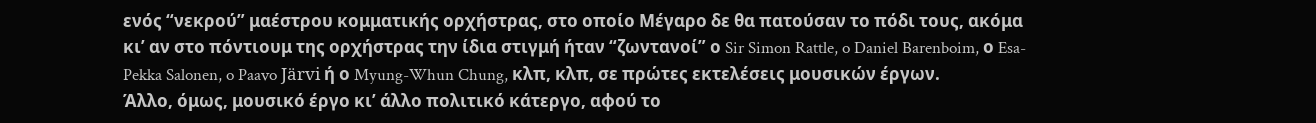ενός “νεκρού” μαέστρου κομματικής ορχήστρας, στο οποίο Μέγαρο δε θα πατούσαν το πόδι τους, ακόμα κι’ αν στο πόντιουμ της ορχήστρας την ίδια στιγμή ήταν “ζωντανοί” ο Sir Simon Rattle, o Daniel Barenboim, ο Esa-Pekka Salonen, o Paavo Järvi ή ο Myung-Whun Chung, κλπ, κλπ, σε πρώτες εκτελέσεις μουσικών έργων.
Άλλο, όμως, μουσικό έργο κι’ άλλο πολιτικό κάτεργο, αφού το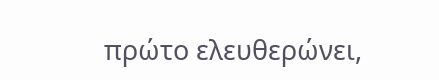πρώτο ελευθερώνει,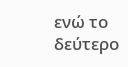ενώ το δεύτερο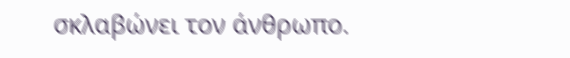σκλαβώνει τον άνθρωπο.